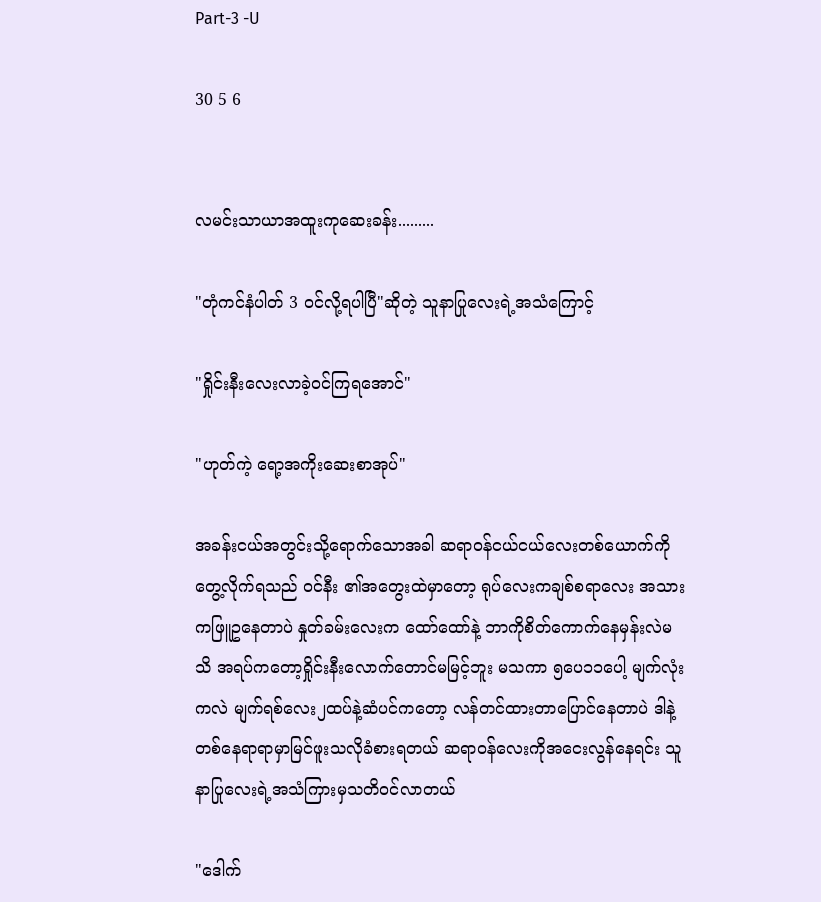Part-3 -U

30 5 6


လမင်းသာယာအထူးကုဆေးခန်း.........

"တုံကင်နံပါတ် 3 ဝင်လို့ရပါပြီ"ဆိုတဲ့ သူနာပြုလေးရဲ့အသံကြောင့်

"ရှိုင်းနီးလေးလာခဲ့ဝင်ကြရအောင်"

"ဟုတ်ကဲ့ ရော့အကိုးဆေးစာအုပ်"

အခန်းငယ်အတွင်းသို့ရောက်သောအခါ ဆရာဝန်ငယ်ငယ်လေးတစ်ယောက်ကို တွေ့လိုက်ရသည် ဝင်နီး ၏အတွေးထဲမှာတော့ ရုပ်လေးကချစ်စရာလေး အသားကဖြူဥနေတာပဲ နှုတ်ခမ်းလေးက ထော်ထော်နဲ့ ဘာကိုစိတ်ကောက်နေမှန်းလဲမသိ အရပ်ကတော့ရှိုင်းနီးလောက်တောင်မမြင့်ဘူး မသကာ ၅ပေ၁၁ပေါ့ မျက်လုံးကလဲ မျက်ရစ်လေး၂ထပ်နဲ့ဆံပင်ကတော့ လန်တင်ထားတာပြောင်နေတာပဲ ဒါနဲ့တစ်နေရာရာမှာမြင်ဖူးသလိုခံစားရတယ် ဆရာဝန်လေးကိုအငေးလွန်နေရင်း သူနာပြုလေးရဲ့အသံကြားမှသတိဝင်လာတယ်

"ဒေါက်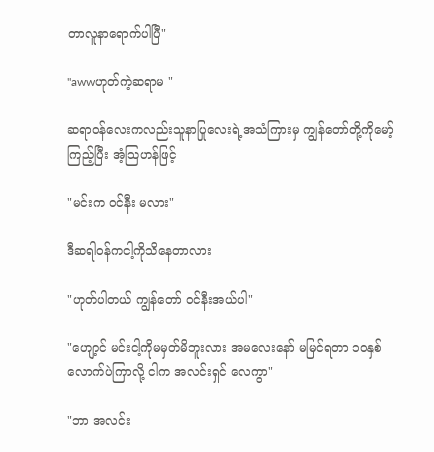တာလူနာရောက်ပါပြီ"

"awwဟုတ်ကဲ့ဆရာမ "

ဆရာဝန်လေးကလည်းသူနာပြုလေးရဲ့အသံကြားမှ ကျွန်တော်တို့ကိုမော့်ကြည့်ပြီး အံ့သြဟန်ဖြင့်

"မင်းက ဝင်နီး မလား"

ဒီဆရါဝန်ကငါ့ကိုသိနေတာလား

"ဟုတ်ပါတယ် ကျွန်တော် ဝင်နီးအယ်ပါ"

"ဟျော့င် မင်းငါ့ကိုမမှတ်မိဘူးလား အမလေးနော် မမြင်ရတာ ၁၀နှစ်လောက်ပဲကြာလို့ ငါက အလင်းရှင် လေကွာ"

"ဘာ အလင်း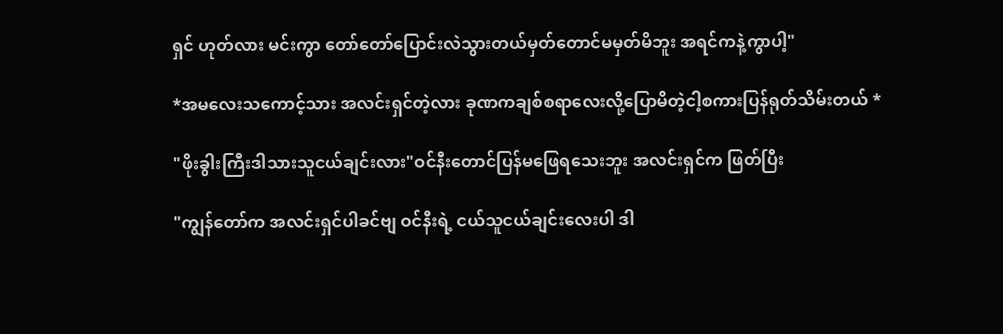ရှင် ဟုတ်လား မင်းကွာ တော်တော်ပြောင်းလဲသွားတယ်မှတ်တောင်မမှတ်မိဘူး အရင်ကနဲ့ကွာပါ့"

*အမလေးသကောင့်သား အလင်းရှင်တဲ့လား ခုဏကချစ်စရာလေးလို့ပြောမိတဲ့ငါ့စကားပြန်ရုတ်သိမ်းတယ် *

"ဖိုးခွါးကြီးဒါသားသူငယ်ချင်းလား"ဝင်နီးတောင်ပြန်မဖြေရသေးဘူး အလင်းရှင်က ဖြတ်ပြီး

"ကျွန်တော်က အလင်းရှင်ပါခင်ဗျ ဝင်နီးရဲ့ ငယ်သူငယ်ချင်းလေးပါ ဒါ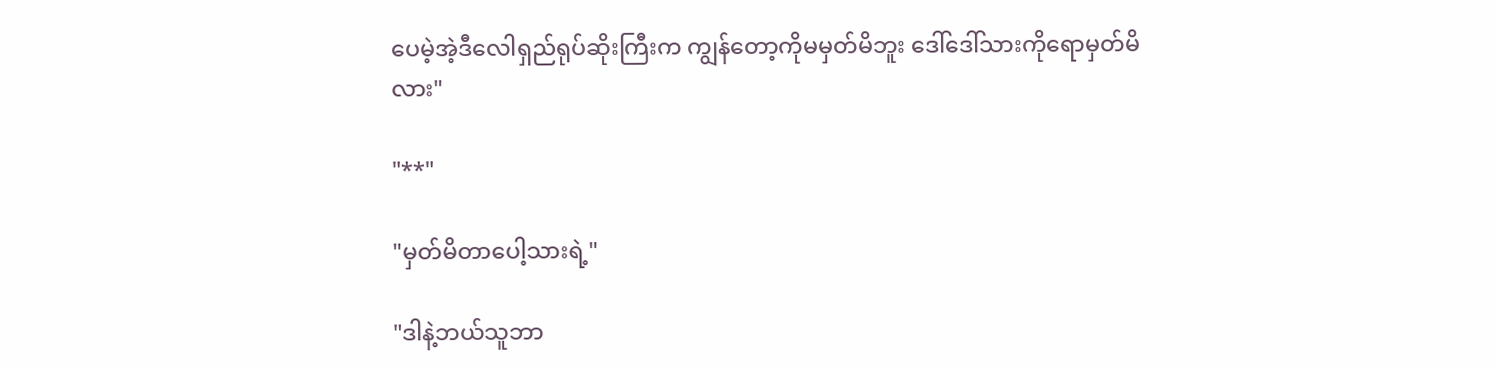ပေမဲ့အဲ့ဒီလေါရှည်ရုပ်ဆိုးကြီးက ကျွန်တော့ကိုမမှတ်မိဘူး ဒေါ်ဒေါ်သားကိုရောမှတ်မိလား"

"**"

"မှတ်မိတာပေါ့သားရဲ့"

"ဒါနဲ့ဘယ်သူဘာ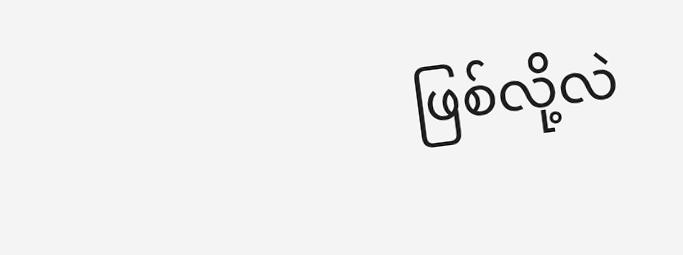ဖြစ်လို့လဲ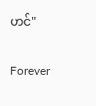ဟင်"

Forever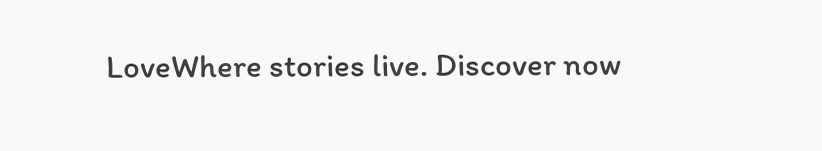LoveWhere stories live. Discover now